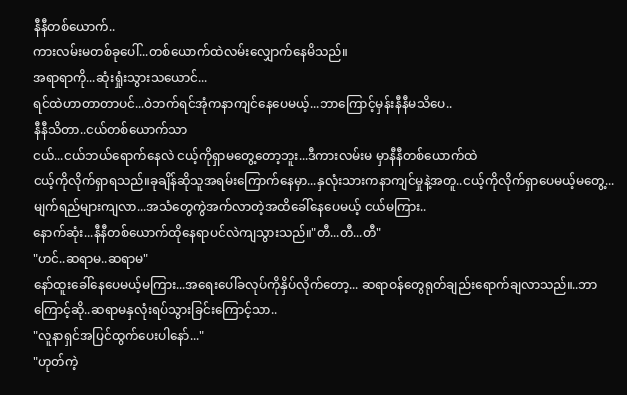နီနီတစ်ယောက်..
ကားလမ်းမတစ်ခုပေါ်...တစ်ယောက်ထဲလမ်းလျှောက်နေမိသည်။
အရာရာကို...ဆုံးရှုံးသွားသယောင်...
ရင်ထဲဟာတာတာပင်...ဝဲဘက်ရင်အုံကနာကျင်နေပေမယ့်...ဘာကြောင့်မှန်းနီနီမသိပေ..
နီနီသိတာ..ငယ်တစ်ယောက်သာ
ငယ်...ငယ်ဘယ်ရောက်နေလဲ ငယ့်ကိုရှာမတွေ့တော့ဘူး...ဒီကားလမ်းမ မှာနီနီတစ်ယောက်ထဲ
ငယ့်ကိုလိုက်ရှာရသည်။ခုချိန်ဆိုသူအရမ်းကြောက်နေမှာ...နှလုံးသားကနာကျင်မှုနဲ့အတူ..ငယ့်ကိုလိုက်ရှာပေမယ့်မတွေ့...မျက်ရည်များကျလာ...အသံတွေကွဲအက်လာတဲ့အထိခေါ်နေပေမယ့် ငယ်မကြား..
နောက်ဆုံး...နီနီတစ်ယောက်ထိုနေရာပင်လဲကျသွားသည်။"တီ...တီ...တီ"
"ဟင်..ဆရာမ..ဆရာမ"
နော်ထူးခေါ်နေပေမယ့်မကြား...အရေးပေါ်ခလုပ်ကိုနှိပ်လိုက်တော့... ဆရာဝန်တွေရုတ်ချည်းရောက်ချလာသည်။..ဘာကြောင့်ဆို..ဆရာမနှလုံးရပ်သွားခြင်းကြောင့်သာ..
"လူနာရှင်အပြင်ထွက်ပေးပါနော်..."
"ဟုတ်ကဲ့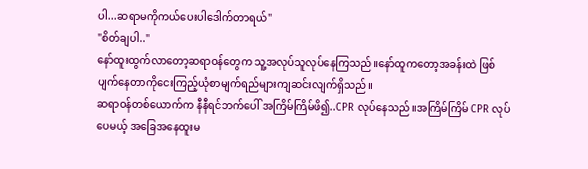ပါ...ဆရာမကိုကယ်ပေးပါဒေါက်တာရယ်"
"စိတ်ချပါ.."
နော်ထူးထွက်လာတော့ဆရာဝန်တွေက သူ့အလုပ်သူလုပ်နေကြသည်။နော်ထူကတော့အခန်းထဲ ဖြစ်ပျက်နေတာကိုငေးကြည့်ယုံစာမျက်ရည်များကျဆင်းလျက်ရှိသည်။
ဆရာဝန်တစ်ယောက်က နီနီရင်ဘက်ပေါ် အကြိမ်ကြိမ်ဖိ၍..CPR လုပ်နေသည်။အကြိမ်ကြိမ် CPR လုပ်ပေမယ့် အခြေအနေထူးမ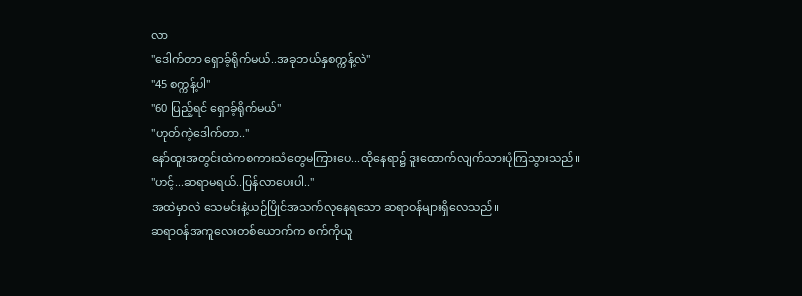လာ
"ဒေါက်တာ ရှောခ့်ရိုက်မယ်..အခုဘယ်နှစက္ကန့်လဲ"
"45 စက္ကန့်ပါ"
"60 ပြည့်ရင် ရှောခ့်ရိုက်မယ်"
"ဟုတ်ကဲ့ဒေါက်တာ.."
နော်ထူးအတွင်းထဲကစကားသံတွေမကြားပေ...ထိုနေရာ၌ ဒူးထောက်လျက်သားပုံကြသွားသည်။
"ဟင့်...ဆရာမရယ်..ပြန်လာပေးပါ.."
အထဲမှာလဲ သေမင်းနဲ့ယဉ်ပြိုင်အသက်လုနေရသော ဆရာဝန်များရှိလေသည်။
ဆရာဝန်အကူလေးတစ်ယောက်က စက်ကိုယူ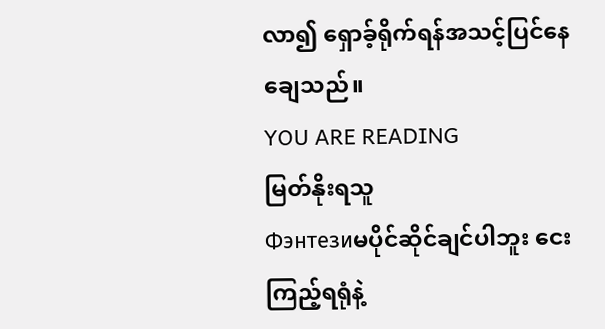လာ၍ ရှောခ့်ရိုက်ရန်အသင့်ပြင်နေချေသည်။
YOU ARE READING
မြတ်နိုးရသူ
Фэнтезиမပိုင်ဆိုင်ချင်ပါဘူး ငေးကြည့်ရရုံနဲ့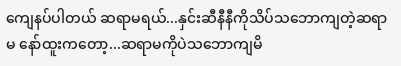ကျေနပ်ပါတယ် ဆရာမရယ်...နှင်းဆီနီနီကိုသိပ်သဘောကျတဲ့ဆရာမ နော်ထူးကတော့...ဆရာမကိုပဲသဘောကျမိ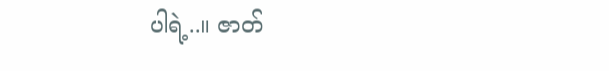ပါရဲ့..။ ဇာတ်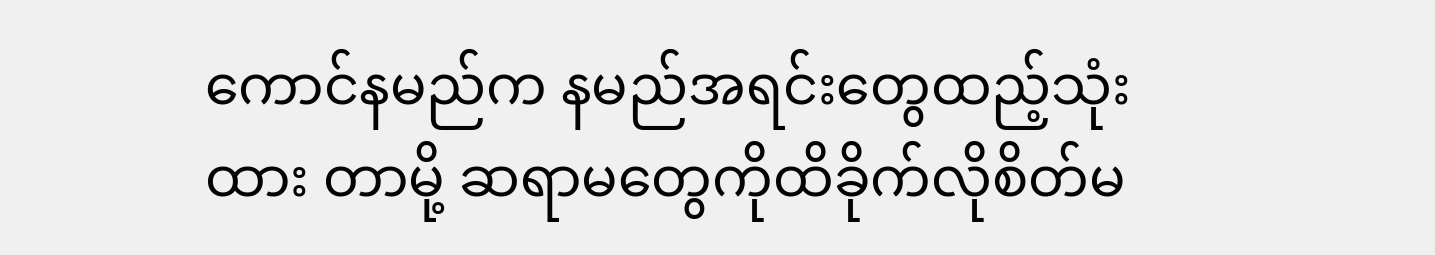ကောင်နမည်က နမည်အရင်းတွေထည့်သုံးထား တာမို့ ဆရာမတွေကိုထိခိုက်လိုစိတ်မ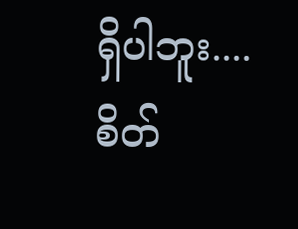ရှိပါဘူး.... စိတ်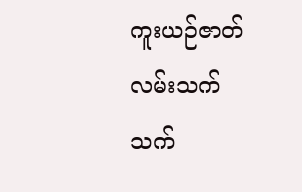ကူးယဉ်ဇာတ်လမ်းသက်သက်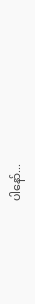ပါနော်...